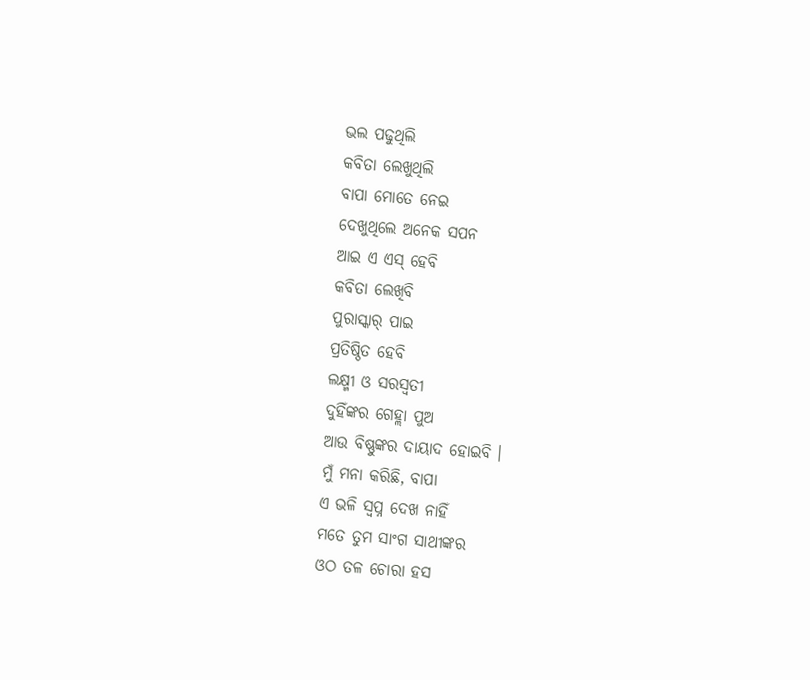ଭଲ ପଢୁଥିଲି
କବିତା ଲେଖୁଥିଲି
ବାପା ମୋତେ ନେଇ
ଦେଖୁଥିଲେ ଅନେକ ସପନ
ଆଇ ଏ ଏସ୍ ହେବି
କବିତା ଲେଖିବି
ପୁରାସ୍କାର୍ ପାଇ
ପ୍ରତିଷ୍ଠିତ ହେବି
ଲକ୍ଷ୍ମୀ ଓ ସରସ୍ୱତୀ
ଦୁହିଁଙ୍କର ଗେହ୍ଲା ପୁଅ
ଆଉ ବିଷ୍ଣୁଙ୍କର ଦାୟାଦ ହୋଇବି ।
ମୁଁ ମନା କରିଛି, ବାପା
ଏ ଭଳି ସ୍ୱପ୍ନ ଦେଖ ନାହିଁ
ମତେ ତୁମ ସାଂଗ ସାଥୀଙ୍କର
ଓଠ ତଳ ଚୋରା ହସ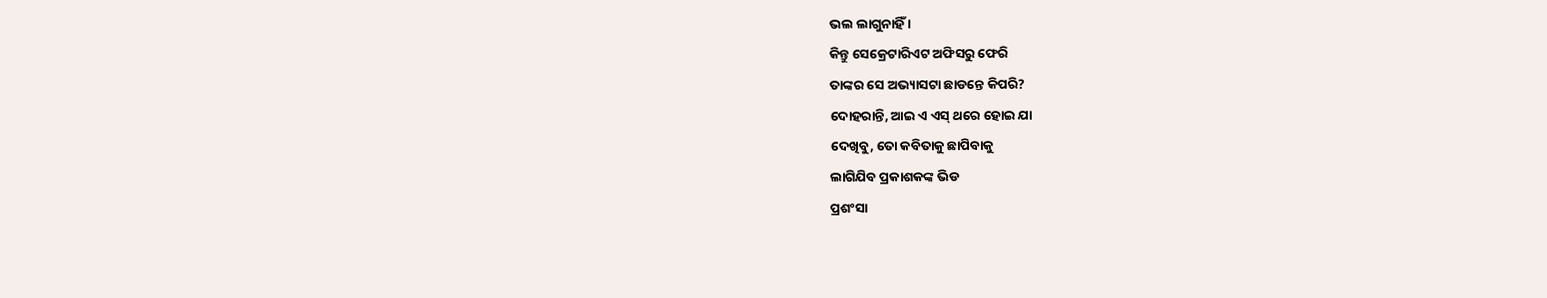ଭଲ ଲାଗୁନାହିଁ ।
କିନ୍ତୁ ସେକ୍ରେଟାରିଏଟ ଅଫିସରୁ ଫେରି
ତାଙ୍କର ସେ ଅଭ୍ୟାସଟା ଛାଡନ୍ତେ କିପରି?
ଦୋହରାନ୍ତି, ଆଇ ଏ ଏସ୍ ଥରେ ହୋଇ ଯା
ଦେଖିବୁ, ତୋ କବିତାକୁ ଛାପିବାକୁ
ଲାଗିଯିବ ପ୍ରକାଶକଙ୍କ ଭିଡ
ପ୍ରଶଂସା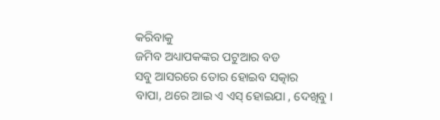କରିବାକୁ
ଜମିବ ଅଧ୍ୟାପକଙ୍କର ପଟୁଆର ବଡ
ସବୁ ଆସରରେ ତୋର ହୋଇବ ସତ୍କାର
ବାପା, ଥରେ ଆଇ ଏ ଏସ୍ ହୋଇଯା , ଦେଖିବୁ ।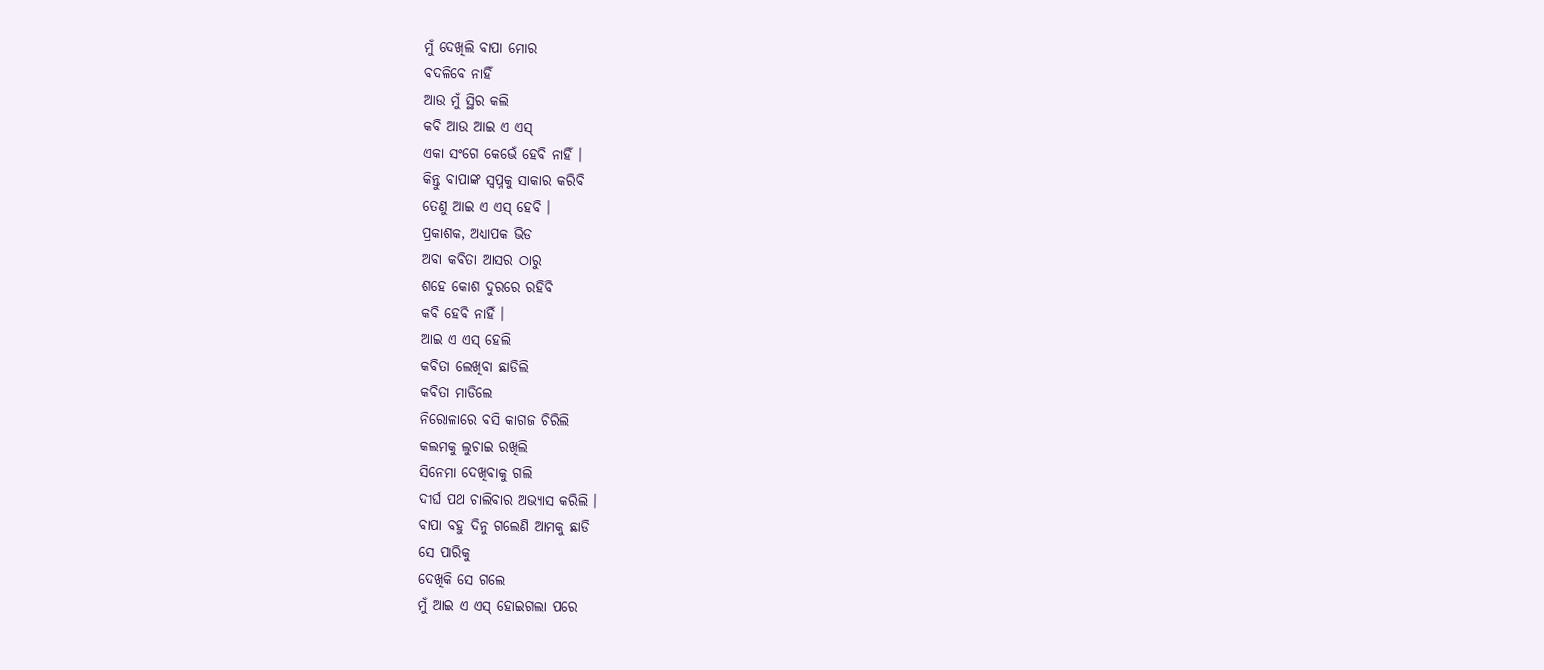ମୁଁ ଦେଖିଲି ବାପା ମୋର
ବଦଳିବେ ନାହିଁ
ଆଉ ମୁଁ ସ୍ଥିର କଲି
କବି ଆଉ ଆଇ ଏ ଏସ୍
ଏକା ସଂଗେ କେଭେଁ ହେବି ନାହିଁ ।
କିନ୍ତୁ ବାପାଙ୍କ ସ୍ୱପ୍ନକୁ ସାକାର କରିବି
ତେଣୁ ଆଇ ଏ ଏସ୍ ହେବି ।
ପ୍ରକାଶକ, ଅଧ୍ୟାପକ ଭିଡ
ଅବା କବିତା ଆସର ଠାରୁ
ଶହେ କୋଶ ଦୁରରେ ରହିବି
କବି ହେବି ନାହିଁ ।
ଆଇ ଏ ଏସ୍ ହେଲି
କବିତା ଲେଖିବା ଛାଡିଲି
କବିତା ମାଡିଲେ
ନିରୋଳାରେ ବସି କାଗଜ ଚିରିଲି
କଲମକୁ ଲୁଚାଇ ରଖିଲି
ସିନେମା ଦେଖିବାକୁ ଗଲି
ଦୀର୍ଘ ପଥ ଚାଲିବାର ଅଭ୍ୟାସ କରିଲି ।
ବାପା ବହୁ ଦିନୁ ଗଲେଣି ଆମକୁ ଛାଡି
ସେ ପାରିକୁ
ଦେଖିକି ସେ ଗଲେ
ମୁଁ ଆଇ ଏ ଏସ୍ ହୋଇଗଲା ପରେ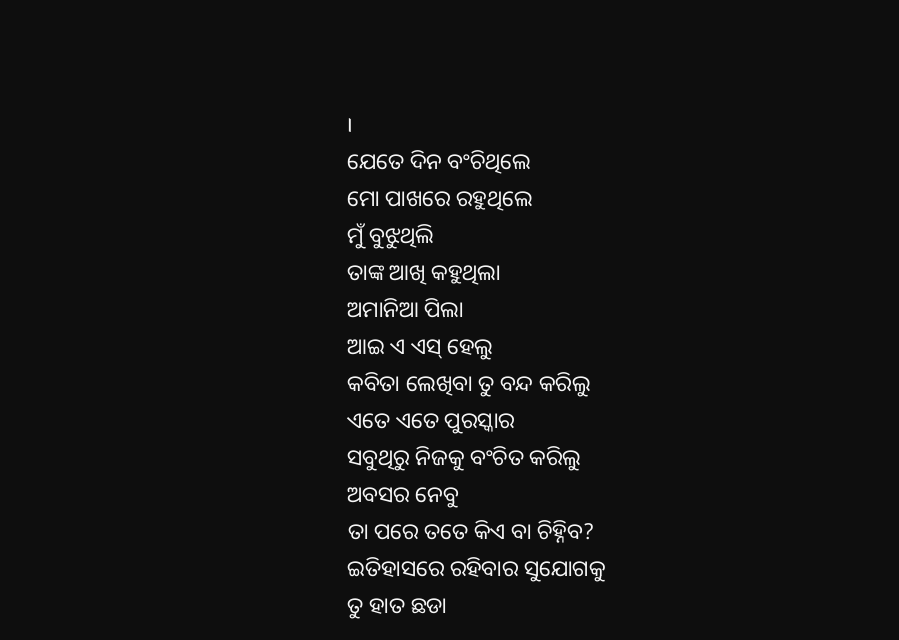।
ଯେତେ ଦିନ ବଂଚିଥିଲେ
ମୋ ପାଖରେ ରହୁଥିଲେ
ମୁଁ ବୁଝୁଥିଲି
ତାଙ୍କ ଆଖି କହୁଥିଲା
ଅମାନିଆ ପିଲା
ଆଇ ଏ ଏସ୍ ହେଲୁ
କବିତା ଲେଖିବା ତୁ ବନ୍ଦ କରିଲୁ
ଏତେ ଏତେ ପୁରସ୍କାର
ସବୁଥିରୁ ନିଜକୁ ବଂଚିତ କରିଲୁ
ଅବସର ନେବୁ
ତା ପରେ ତତେ କିଏ ବା ଚିହ୍ନିବ?
ଇତିହାସରେ ରହିବାର ସୁଯୋଗକୁ
ତୁ ହାତ ଛଡା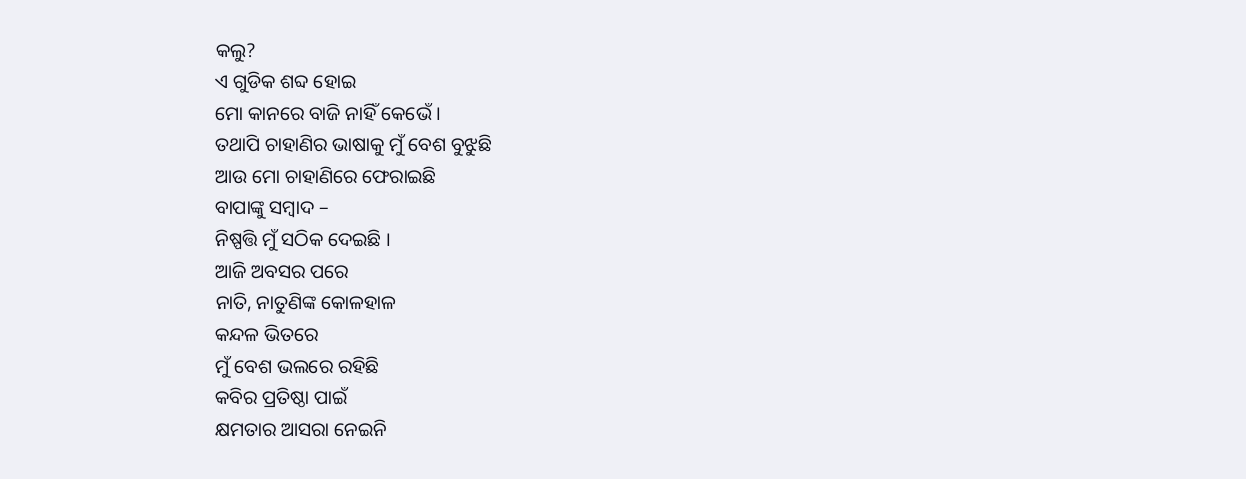କଲୁ?
ଏ ଗୁଡିକ ଶବ୍ଦ ହୋଇ
ମୋ କାନରେ ବାଜି ନାହିଁ କେଭେଁ ।
ତଥାପି ଚାହାଣିର ଭାଷାକୁ ମୁଁ ବେଶ ବୁଝୁଛି
ଆଉ ମୋ ଚାହାଣିରେ ଫେରାଇଛି
ବାପାଙ୍କୁ ସମ୍ବାଦ –
ନିଷ୍ପତ୍ତି ମୁଁ ସଠିକ ଦେଇଛି ।
ଆଜି ଅବସର ପରେ
ନାତି, ନାତୁଣିଙ୍କ କୋଳହାଳ
କନ୍ଦଳ ଭିତରେ
ମୁଁ ବେଶ ଭଲରେ ରହିଛି
କବିର ପ୍ରତିଷ୍ଠା ପାଇଁ
କ୍ଷମତାର ଆସରା ନେଇନି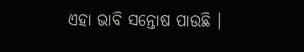ଏହା ଭାବି ସନ୍ତୋଷ ପାଉଛି ।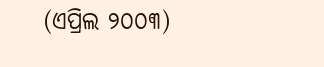(ଏପ୍ରିଲ ୨୦୦୩)